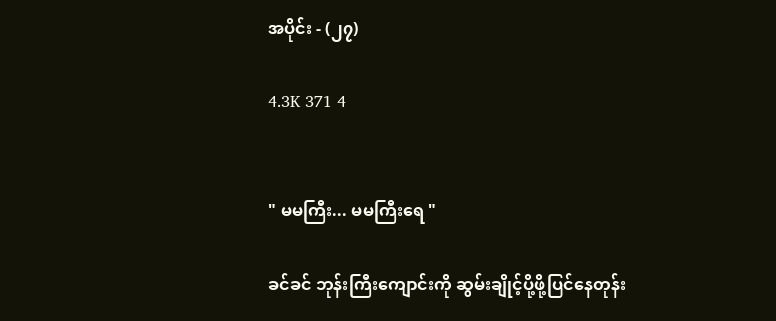အပိုင်း - (၂၇)

4.3K 371 4


" မမကြီး... မမကြီးရေ "

ခင်ခင် ဘုန်းကြီးကျောင်းကို ဆွမ်းချိုင့်ပို့ဖို့ပြင်နေတုန်း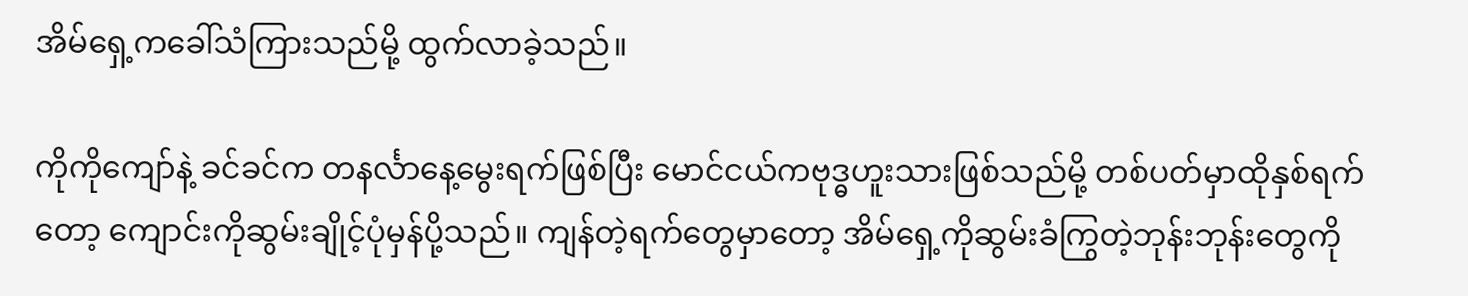အိမ်ရှေ့ကခေါ်သံကြားသည်မို့ ထွက်လာခဲ့သည်။

ကိုကိုကျော်နဲ့ ခင်ခင်က တနင်္လာနေ့မွေးရက်ဖြစ်ပြီး မောင်ငယ်ကဗုဒ္ဓဟူးသားဖြစ်သည်မို့ တစ်ပတ်မှာထိုနှစ်ရက်တော့ ကျောင်းကိုဆွမ်းချိုင့်ပုံမှန်ပို့သည်။ ကျန်တဲ့ရက်တွေမှာတော့ အိမ်ရှေ့ကိုဆွမ်းခံကြွတဲ့ဘုန်းဘုန်းတွေကို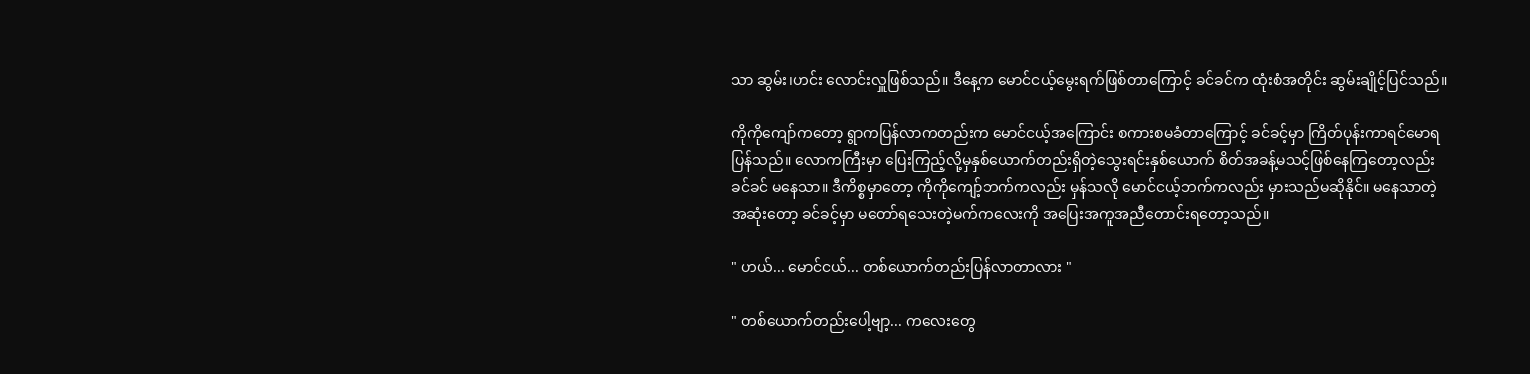သာ ဆွမ်း၊ဟင်း လောင်းလှူဖြစ်သည်။ ဒီနေ့က မောင်ငယ့်မွေးရက်ဖြစ်တာကြောင့် ခင်ခင်က ထုံးစံအတိုင်း ဆွမ်းချိုင့်ပြင်သည်။

ကိုကိုကျော်ကတော့ ရွာကပြန်လာကတည်းက မောင်ငယ့်အကြောင်း စကားစမခံတာကြောင့် ခင်ခင့်မှာ ကြိတ်ပုန်းကာရင်မောရပြန်သည်။ လောကကြီးမှာ ပြေးကြည့်လို့မှနှစ်ယောက်တည်းရှိတဲ့သွေးရင်းနှစ်ယောက် စိတ်အခန့်မသင့်ဖြစ်နေကြတော့လည်း ခင်ခင် မနေသာ။ ဒီကိစ္စမှာတော့ ကိုကိုကျော့်ဘက်ကလည်း မှန်သလို မောင်ငယ့်ဘက်ကလည်း မှားသည်မဆိုနိုင်။ မနေသာတဲ့အဆုံးတော့ ခင်ခင့်မှာ မတော်ရသေးတဲ့မက်ကလေးကို အပြေးအကူအညီတောင်းရတော့သည်။

" ဟယ်... မောင်ငယ်... တစ်ယောက်တည်းပြန်လာတာလား "

" တစ်ယောက်တည်းပေါ့ဗျာ့... ကလေးတွေ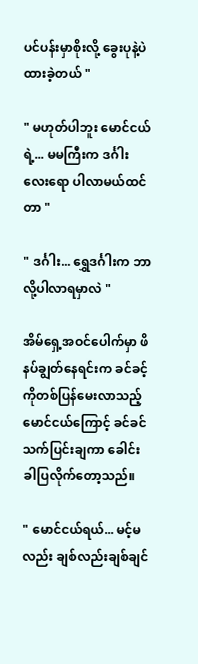ပင်ပန်းမှာစိုးလို့ ခွေးပုနဲ့ပဲထားခဲ့တယ် "

" မဟုတ်ပါဘူး မောင်ငယ်ရဲ့... မမကြီးက ဒင်္ဂါးလေးရော ပါလာမယ်ထင်တာ "

" ဒင်္ဂါး... ရွှေဒင်္ဂါးက ဘာလို့ပါလာရမှာလဲ "

အိမ်ရှေ့အဝင်ပေါက်မှာ ဖိနပ်ချွတ်နေရင်းက ခင်ခင့်ကိုတစ်ပြန်မေးလာသည့်မောင်ငယ်ကြောင့် ခင်ခင် သက်ပြင်းချကာ ခေါင်းခါပြလိုက်တော့သည်။

" မောင်ငယ်ရယ်... မင့်မလည်း ချစ်လည်းချစ်ချင်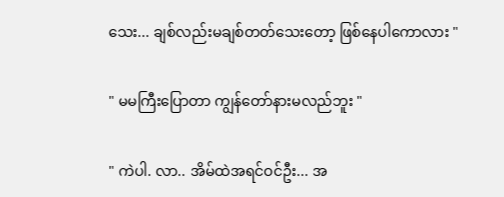သေး... ချစ်လည်းမချစ်တတ်သေးတော့ ဖြစ်နေပါကောလား "

" မမကြီးပြောတာ ကျွန်တော်နားမလည်ဘူး "

" ကဲပါ. လာ.. အိမ်ထဲအရင်ဝင်ဦး... အ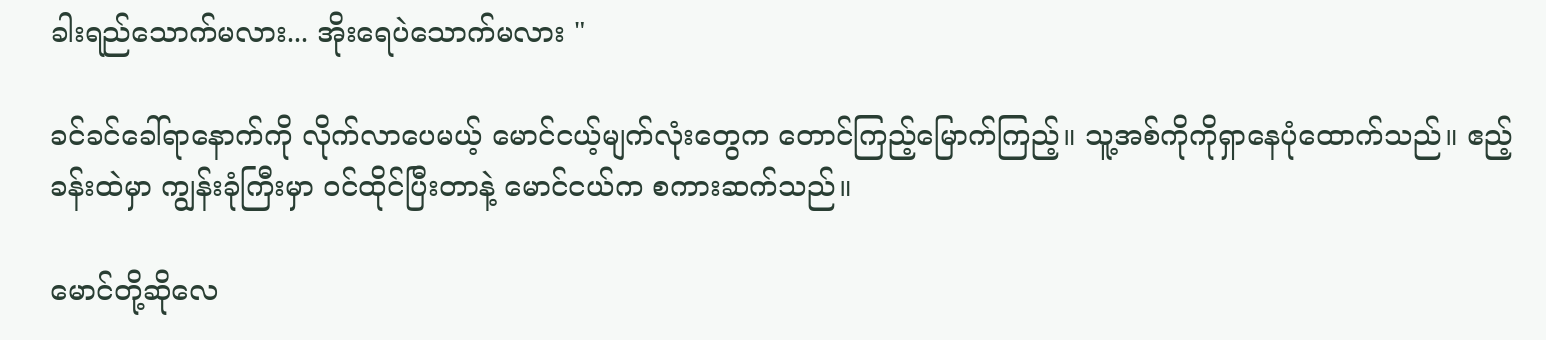ခါးရည်သောက်မလား... အိုးရေပဲသောက်မလား "

ခင်ခင်ခေါ်ရာနောက်ကို လိုက်လာပေမယ့် မောင်ငယ့်မျက်လုံးတွေက တောင်ကြည့်မြောက်ကြည့်။ သူ့အစ်ကိုကိုရှာနေပုံထောက်သည်။ ဧည့်ခန်းထဲမှာ ကျွန်းခုံကြီးမှာ ဝင်ထိုင်ပြီးတာနဲ့ မောင်ငယ်က စကားဆက်သည်။

မောင်တို့ဆိုလေ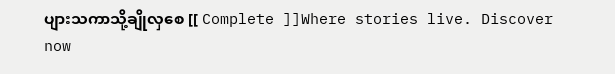ပျားသကာသို့ချိုလှစေ [[ Complete ]]Where stories live. Discover now